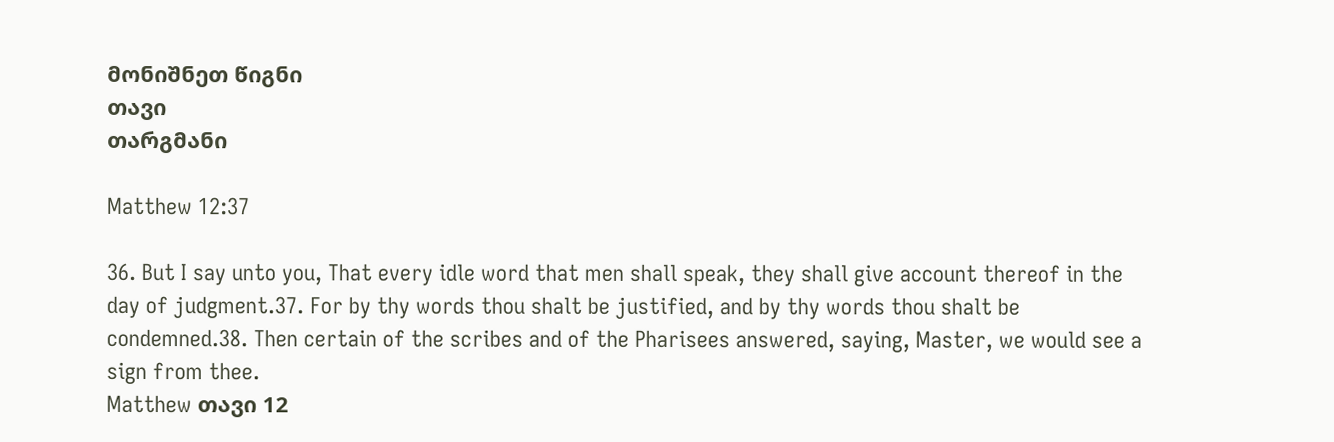მონიშნეთ წიგნი
თავი
თარგმანი

Matthew 12:37

36. But I say unto you, That every idle word that men shall speak, they shall give account thereof in the day of judgment.37. For by thy words thou shalt be justified, and by thy words thou shalt be condemned.38. Then certain of the scribes and of the Pharisees answered, saying, Master, we would see a sign from thee.
Matthew თავი 12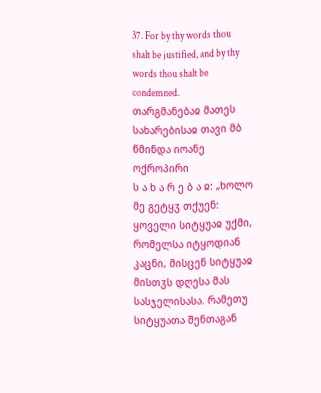37. For by thy words thou shalt be justified, and by thy words thou shalt be condemned.
თარგმანებაჲ მათეს სახარებისაჲ თავი მბ
წმინდა იოანე ოქროპირი
ს ა ხ ა რ ე ბ ა ჲ: „ხოლო მე გეტყჳ თქუენ: ყოველი სიტყუაჲ უქმი, რომელსა იტყოდიან კაცნი, მისცენ სიტყუაჲ მისთჳს დღესა მას სასჯელისასა. რამეთუ სიტყუათა შენთაგან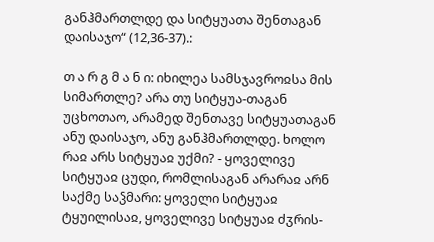განჰმართლდე და სიტყუათა შენთაგან დაისაჯო“ (12,36-37).:

თ ა რ გ მ ა ნ ი: იხილეა სამსჯავროჲსა მის სიმართლე? არა თუ სიტყუა-თაგან უცხოთაო, არამედ შენთავე სიტყუათაგან ანუ დაისაჯო, ანუ განჰმართლდე. ხოლო რაჲ არს სიტყუაჲ უქმი? - ყოველივე სიტყუაჲ ცუდი, რომლისაგან არარაჲ არნ საქმე საჴმარი: ყოველი სიტყუაჲ ტყუილისაჲ, ყოველივე სიტყუაჲ ძჳრის-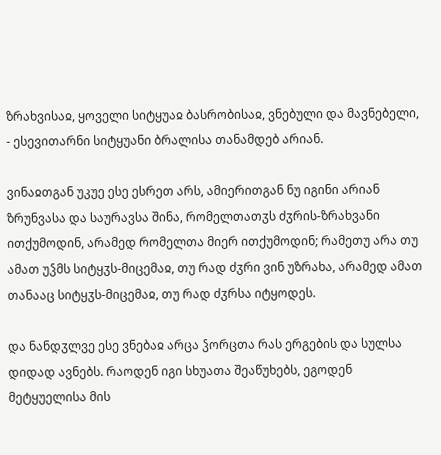ზრახვისაჲ, ყოველი სიტყუაჲ ბასრობისაჲ, ვნებული და მავნებელი, - ესევითარნი სიტყუანი ბრალისა თანამდებ არიან.

ვინაჲთგან უკუე ესე ესრეთ არს, ამიერითგან ნუ იგინი არიან ზრუნვასა და საურავსა შინა, რომელთათჳს ძჳრის-ზრახვანი ითქუმოდინ, არამედ რომელთა მიერ ითქუმოდინ; რამეთუ არა თუ ამათ უჴმს სიტყჳს-მიცემაჲ, თუ რად ძჳრი ვინ უზრახა, არამედ ამათ თანააც სიტყჳს-მიცემაჲ, თუ რად ძჳრსა იტყოდეს.

და ნანდჳლვე ესე ვნებაჲ არცა ჴორცთა რას ერგების და სულსა დიდად ავნებს. რაოდენ იგი სხუათა შეაწუხებს, ეგოდენ მეტყუელისა მის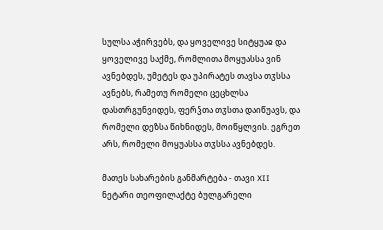სულსა აჭირვებს, და ყოველივე სიტყუაჲ და ყოველივე საქმე, რომლითა მოყუასსა ვინ ავნებდეს, უმეტეს და უპირატეს თავსა თჳსსა ავნებს, რამეთუ რომელი ცეცხლსა დასთრგუნვიდეს, ფერჴთა თჳსთა დაიწუავს, და რომელი დეზსა წიხნიდეს, მოიწყლვის. ეგრეთ არს, რომელი მოყუასსა თჳსსა ავნებდეს.

მათეს სახარების განმარტება - თავი XII
ნეტარი თეოფილაქტე ბულგარელი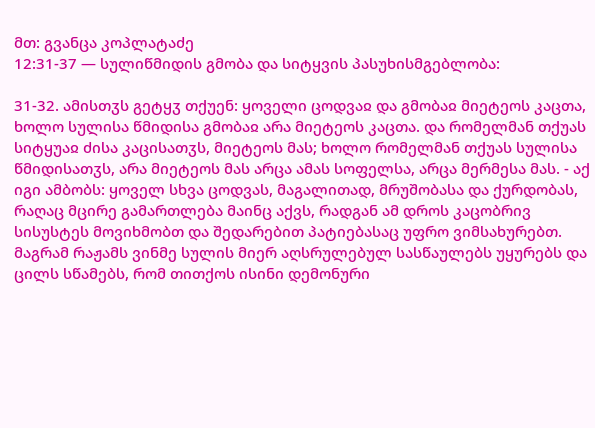მთ: გვანცა კოპლატაძე
12:31-37 — სულიწმიდის გმობა და სიტყვის პასუხისმგებლობა:

31-32. ამისთჳს გეტყჳ თქუენ: ყოველი ცოდვაჲ და გმობაჲ მიეტეოს კაცთა, ხოლო სულისა წმიდისა გმობაჲ არა მიეტეოს კაცთა. და რომელმან თქუას სიტყუაჲ ძისა კაცისათჳს, მიეტეოს მას; ხოლო რომელმან თქუას სულისა წმიდისათჳს, არა მიეტეოს მას არცა ამას სოფელსა, არცა მერმესა მას. - აქ იგი ამბობს: ყოველ სხვა ცოდვას, მაგალითად, მრუშობასა და ქურდობას, რაღაც მცირე გამართლება მაინც აქვს, რადგან ამ დროს კაცობრივ სისუსტეს მოვიხმობთ და შედარებით პატიებასაც უფრო ვიმსახურებთ. მაგრამ რაჟამს ვინმე სულის მიერ აღსრულებულ სასწაულებს უყურებს და ცილს სწამებს, რომ თითქოს ისინი დემონური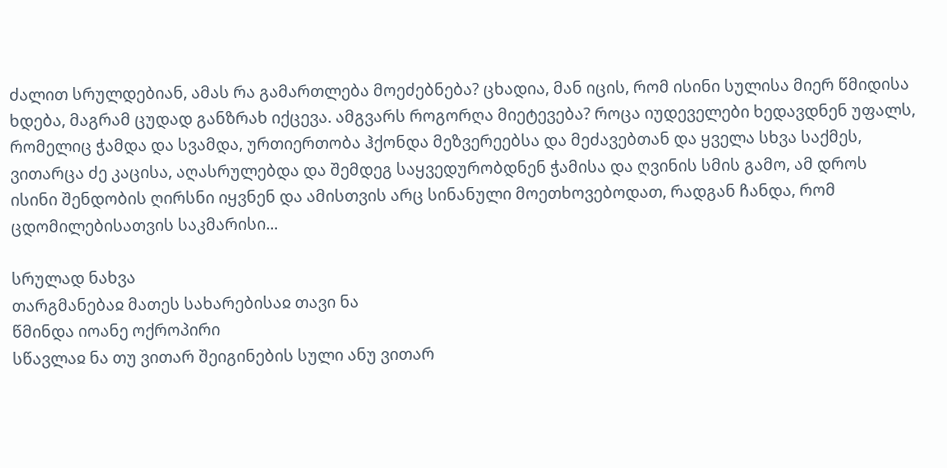ძალით სრულდებიან, ამას რა გამართლება მოეძებნება? ცხადია, მან იცის, რომ ისინი სულისა მიერ წმიდისა ხდება, მაგრამ ცუდად განზრახ იქცევა. ამგვარს როგორღა მიეტევება? როცა იუდეველები ხედავდნენ უფალს, რომელიც ჭამდა და სვამდა, ურთიერთობა ჰქონდა მეზვერეებსა და მეძავებთან და ყველა სხვა საქმეს, ვითარცა ძე კაცისა, აღასრულებდა და შემდეგ საყვედურობდნენ ჭამისა და ღვინის სმის გამო, ამ დროს ისინი შენდობის ღირსნი იყვნენ და ამისთვის არც სინანული მოეთხოვებოდათ, რადგან ჩანდა, რომ ცდომილებისათვის საკმარისი...

სრულად ნახვა
თარგმანებაჲ მათეს სახარებისაჲ თავი ნა
წმინდა იოანე ოქროპირი
სწავლაჲ ნა თუ ვითარ შეიგინების სული ანუ ვითარ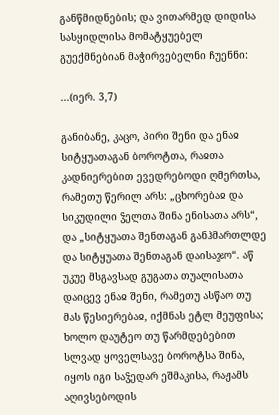განწმიდნების; და ვითარმედ დიდისა სასყიდლისა მომატყუებელ გუექმნებიან მაჭირვებელნი ჩუენნი:

...(იერ. 3,7)

განიბანე, კაცო, პირი შენი და ენაჲ სიტყუათაგან ბოროტთა, რაჲთა კადნიერებით ევედრებოდი ღმერთსა, რამეთუ წერილ არს: „ცხორებაჲ და სიკუდილი ჴელთა შინა ენისათა არს“, და „სიტყუათა შენთაგან განჰმართლდე და სიტყუათა შენთაგან დაისაჯო“. აწ უკუე მსგავსად გუგათა თუალისათა დაიცევ ენაჲ შენი, რამეთუ ასწაო თუ მას წესიერებაჲ, იქმნას ეტლ მეუფისა; ხოლო დაუტეო თუ წარმდებებით სლვად ყოველსავე ბოროტსა შინა, იყოს იგი საჴედარ ეშმაკისა, რაჟამს აღივსებოდის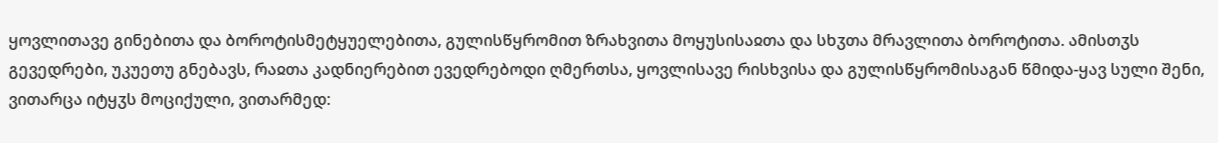ყოვლითავე გინებითა და ბოროტისმეტყუელებითა, გულისწყრომით ზრახვითა მოყუსისაჲთა და სხჳთა მრავლითა ბოროტითა. ამისთჳს გევედრები, უკუეთუ გნებავს, რაჲთა კადნიერებით ევედრებოდი ღმერთსა, ყოვლისავე რისხვისა და გულისწყრომისაგან წმიდა-ყავ სული შენი, ვითარცა იტყჳს მოციქული, ვითარმედ: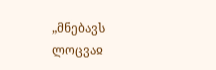„მნებავს ლოცვაჲ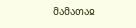მამათაჲ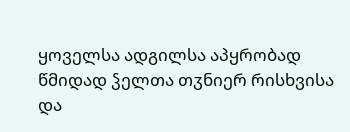ყოველსა ადგილსა აპყრობად წმიდად ჴელთა თჳნიერ რისხვისა და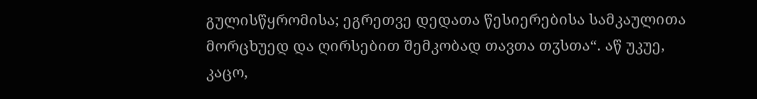გულისწყრომისა; ეგრეთვე დედათა წესიერებისა სამკაულითა მორცხუედ და ღირსებით შემკობად თავთა თჳსთა“. აწ უკუე, კაცო,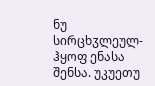ნუ სირცხჳლეულ-ჰყოფ ენასა შენსა. უკუეთუ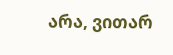არა, ვითარ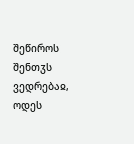შეწიროს შენთჳს ვედრებაჲ, ოდეს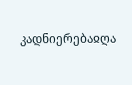კადნიერებაჲღა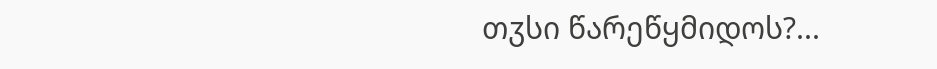თჳსი წარეწყმიდოს?...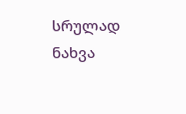სრულად ნახვა